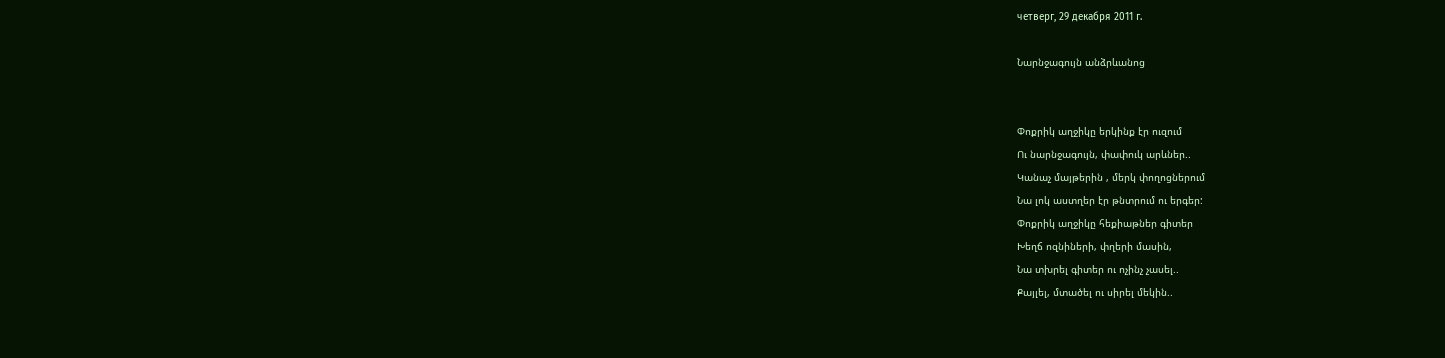четверг, 29 декабря 2011 г.

Նարնջագույն անձրևանոց


Փոքրիկ աղջիկը երկինք էր ուզում
Ու նարնջագույն, փափուկ արևներ..
Կանաչ մայթերին , մերկ փողոցներում
Նա լոկ աստղեր էր թնտրում ու երգեր:
Փոքրիկ աղջիկը հեքիաթներ գիտեր
Խեղճ ոզնիների, փղերի մասին,
Նա տխրել գիտեր ու ոչինչ չասել..
Քայլել, մտածել ու սիրել մեկին..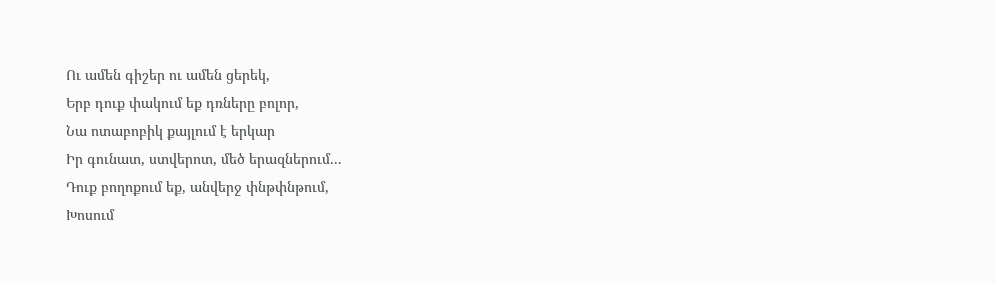Ու ամեն գիշեր ու ամեն ցերեկ,
Երբ դուք փակում եք դռները բոլոր,
Նա ոտաբոբիկ քայլում է երկար
Իր գունատ, ստվերոտ, մեծ երազներում...
Դուք բողոքում եք, անվերջ փնթփնթում,
Խոսում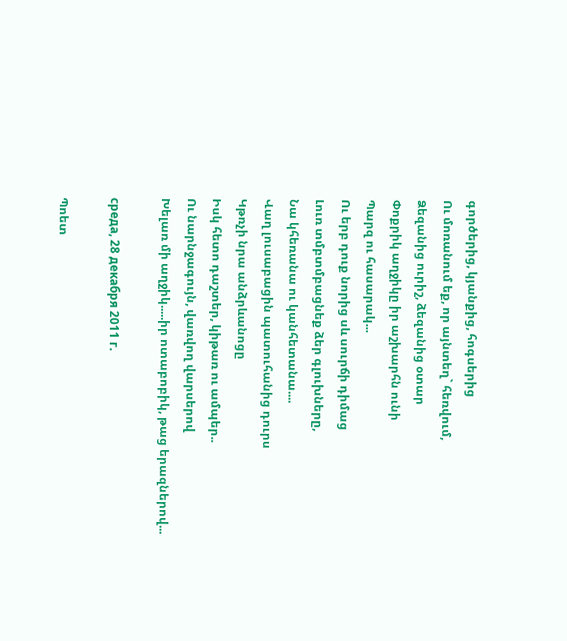գործերից, կյանքից, հոգսերից
Ու մոռանում եք, որ այնտեղ` հեռվում,
Ձեզանից ուրիշ, ձեզանից օտար
Փոքրիկ աղջիկը իր աշխարհն ունի
Պարզ ու հասարակ...
Ու երբ դուք նորից սև սուրճի դիմաց
Լուռ տմբտմբացնեք ձեր գլուխները,
Նա կհեռանա ու կանհետանա....
Վաղ լուսաբացին պատուհանից դուրս
Կթռչի նրա անձրևանոցը
Իսկ հետո դաշտեր, կիթառ ու ամպեր..
Ու նարնջագույն, վառվող վարսերով
Խելառ մի աղջիկ.....իր ոտաբոբիկ, թաց երազներով...

среда, 28 декабря 2011 г.

Պոետ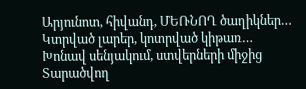Արյունոտ, հիվանդ, ՄԵՌՆՈՂ ծաղիկներ…
Կտրված լարեր, կոտրված կիթառ…
Խոնավ սենյակում, ստվերների միջից
Տարածվող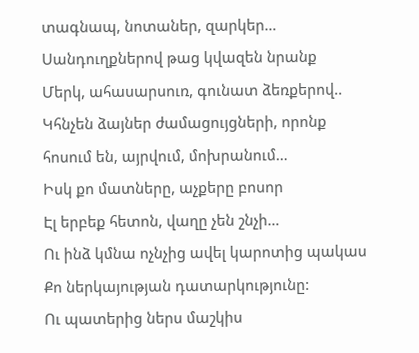տագնապ, նոտաներ, զարկեր…
Սանդուղքներով թաց կվազեն նրանք
Մերկ, ահասարսուռ, գունատ ձեռքերով..
Կհնչեն ձայներ ժամացույցների, որոնք հոսում են, այրվում, մոխրանում…
Իսկ քո մատները, աչքերը բոսոր
Էլ երբեք հետոն, վաղը չեն շնչի…
Ու ինձ կմնա ոչնչից ավել կարոտից պակաս
Քո ներկայության դատարկությունը:
Ու պատերից ներս մաշկիս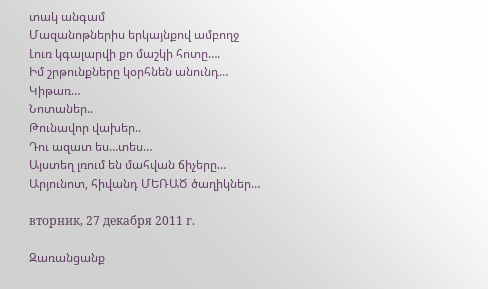տակ անգամ
Մազանոթներիս երկայնքով ամբողջ
Լուռ կգալարվի քո մաշկի հոտը….
Իմ շրթունքները կօրհնեն անունդ…
Կիթառ…
Նոտաներ..
Թունավոր վախեր..
Դու ազատ ես…տես…
Այստեղ լռում են մահվան ճիչերը…
Արյունոտ, հիվանդ ՄԵՌԱԾ ծաղիկներ…

вторник, 27 декабря 2011 г.

Զառանցանք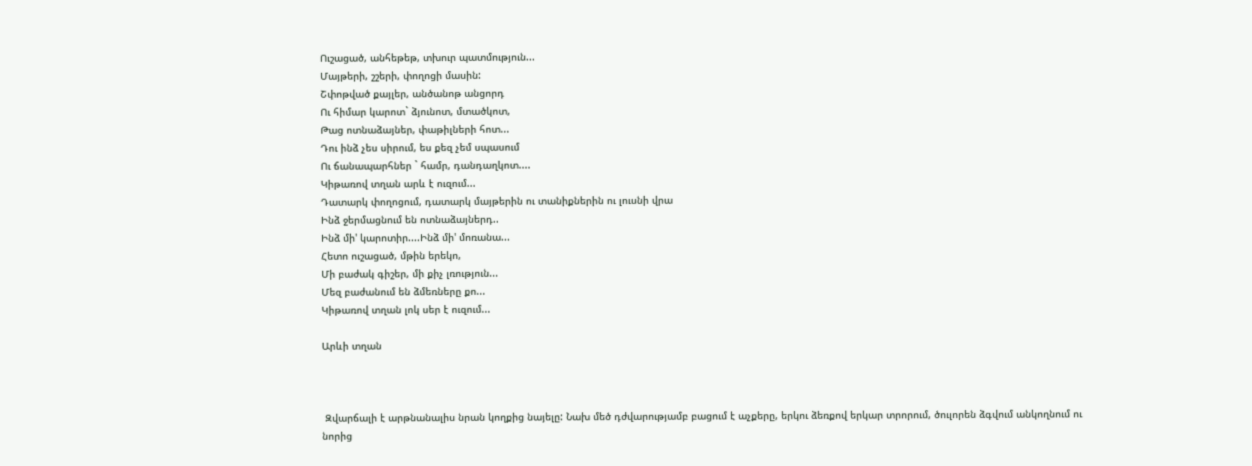Ուշացած, անհեթեթ, տխուր պատմություն...
Մայթերի, շշերի, փողոցի մասին:
Շփոթված քայլեր, անծանոթ անցորդ
Ու հիմար կարոտ` ձյունոտ, մտածկոտ,
Թաց ոտնաձայներ, փաթիլների հոտ...
Դու ինձ չես սիրում, ես քեզ չեմ սպասում
Ու ճանապարհներ ` համր, դանդաղկոտ....
Կիթառով տղան արև է ուզում...
Դատարկ փողոցում, դատարկ մայթերին ու տանիքներին ու լուսնի վրա
Ինձ ջերմացնում են ոտնաձայներդ..
Ինձ մի' կարոտիր....Ինձ մի' մոռանա...
Հետո ուշացած, մթին երեկո,
Մի բաժակ գիշեր, մի քիչ լռություն...
Մեզ բաժանում են ձմեռները քո...
Կիթառով տղան լոկ սեր է ուզում...

Արևի տղան



 Զվարճալի է արթնանալիս նրան կողքից նայելը: Նախ մեծ դժվարությամբ բացում է աչքերը, երկու ձեռքով երկար տրորում, ծուլորեն ձգվում անկողնում ու նորից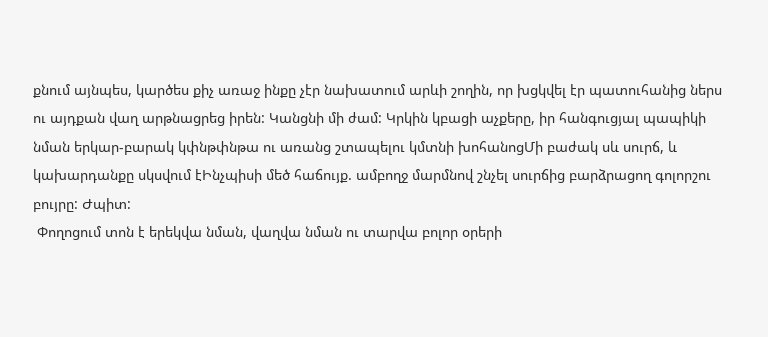քնում այնպես, կարծես քիչ առաջ ինքը չէր նախատում արևի շողին, որ խցկվել էր պատուհանից ներս ու այդքան վաղ արթնացրեց իրեն: Կանցնի մի ժամ: Կրկին կբացի աչքերը, իր հանգուցյալ պապիկի նման երկար-բարակ կփնթփնթա ու առանց շտապելու կմտնի խոհանոցՄի բաժակ սև սուրճ, և կախարդանքը սկսվում էԻնչպիսի մեծ հաճույք. ամբողջ մարմնով շնչել սուրճից բարձրացող գոլորշու բույրը: Ժպիտ:
 Փողոցում տոն է երեկվա նման, վաղվա նման ու տարվա բոլոր օրերի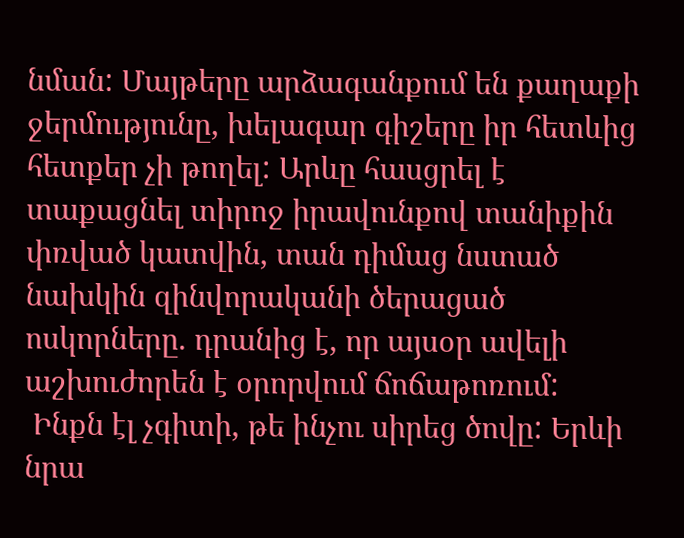նման: Մայթերը արձագանքում են քաղաքի ջերմությունը, խելագար գիշերը իր հետևից հետքեր չի թողել: Արևը հասցրել է տաքացնել տիրոջ իրավունքով տանիքին փռված կատվին, տան դիմաց նստած նախկին զինվորականի ծերացած ոսկորները. դրանից է, որ այսօր ավելի աշխուժորեն է օրորվում ճոճաթոռում:
 Ինքն էլ չգիտի, թե ինչու սիրեց ծովը: Երևի նրա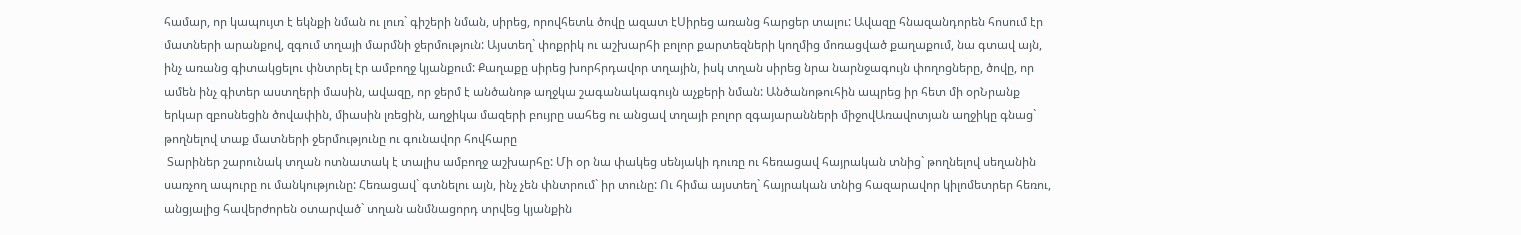համար, որ կապույտ է եկնքի նման ու լուռ` գիշերի նման, սիրեց, որովհետև ծովը ազատ էՍիրեց առանց հարցեր տալու: Ավազը հնազանդորեն հոսում էր մատների արանքով, զգում տղայի մարմնի ջերմություն: Այստեղ` փոքրիկ ու աշխարհի բոլոր քարտեզների կողմից մոռացված քաղաքում, նա գտավ այն, ինչ առանց գիտակցելու փնտրել էր ամբողջ կյանքում: Քաղաքը սիրեց խորհրդավոր տղային, իսկ տղան սիրեց նրա նարնջագույն փողոցները, ծովը, որ ամեն ինչ գիտեր աստղերի մասին, ավազը, որ ջերմ է անծանոթ աղջկա շագանակագույն աչքերի նման: Անծանոթուհին ապրեց իր հետ մի օրՆրանք երկար զբոսնեցին ծովափին, միասին լռեցին, աղջիկա մազերի բույրը սահեց ու անցավ տղայի բոլոր զգայարանների միջովԱռավոտյան աղջիկը գնաց` թողնելով տաք մատների ջերմությունը ու գունավոր հովհարը
 Տարիներ շարունակ տղան ոտնատակ է տալիս ամբողջ աշխարհը: Մի օր նա փակեց սենյակի դուռը ու հեռացավ հայրական տնից` թողնելով սեղանին սառչող ապուրը ու մանկությունը: Հեռացավ` գտնելու այն, ինչ չեն փնտրում` իր տունը: Ու հիմա այստեղ` հայրական տնից հազարավոր կիլոմետրեր հեռու, անցյալից հավերժորեն օտարված` տղան անմնացորդ տրվեց կյանքին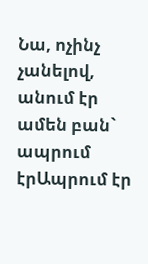Նա, ոչինչ չանելով, անում էր ամեն բան` ապրում էրԱպրում էր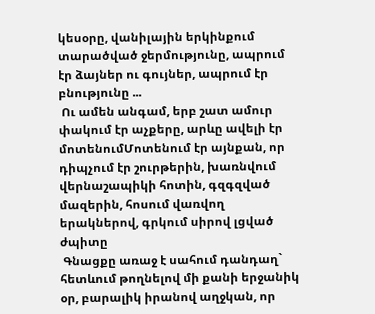կեսօրը, վանիլային երկինքում տարածված ջերմությունը, ապրում էր ձայներ ու գույներ, ապրում էր բնությունը ...
 Ու ամեն անգամ, երբ շատ ամուր փակում էր աչքերը, արևը ավելի էր մոտենումՄոտենում էր այնքան, որ դիպչում էր շուրթերին, խառնվում վերնաշապիկի հոտին, գզգզված մազերին, հոսում վառվող երակներով, գրկում սիրով լցված ժպիտը
 Գնացքը առաջ է սահում դանդաղ` հետևում թողնելով մի քանի երջանիկ օր, բարալիկ իրանով աղջկան, որ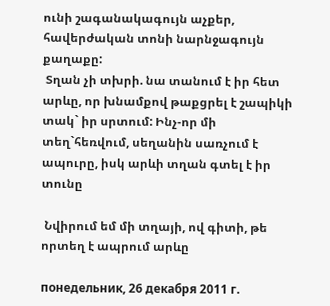ունի շագանակագույն աչքեր, հավերժական տոնի նարնջագույն քաղաքը:
 Տղան չի տխրի. նա տանում է իր հետ արևը, որ խնամքով թաքցրել է շապիկի տակ` իր սրտում: Ինչ-որ մի տեղ`հեռվում, սեղանին սառչում է ապուրը, իսկ արևի տղան գտել է իր տունը

 Նվիրում եմ մի տղայի, ով գիտի, թե որտեղ է ապրում արևը

понедельник, 26 декабря 2011 г.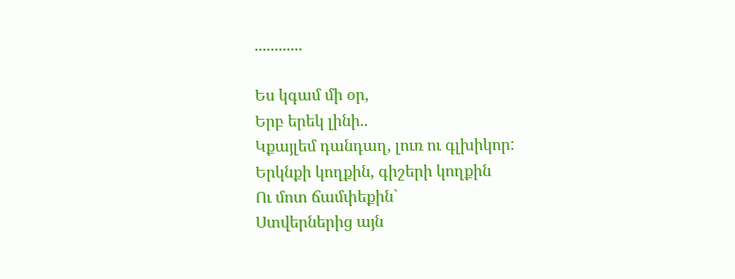............

Ես կգամ մի օր,
Երբ երեկ լինի..
Կքայլեմ դանդաղ, լուռ ու գլխիկոր:
Երկնքի կողքին, գիշերի կողքին
Ու մոտ ճամփեքին`
Ստվերներից այն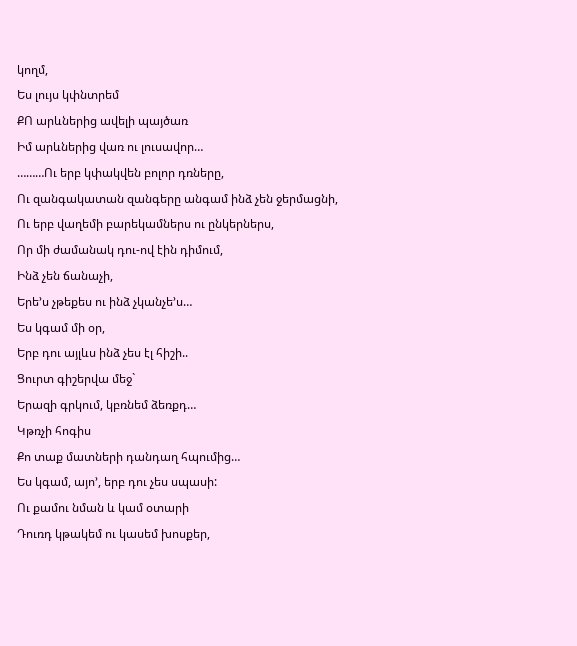կողմ,
Ես լույս կփնտրեմ
ՔՈ արևներից ավելի պայծառ
Իմ արևներից վառ ու լուսավոր…
………Ու երբ կփակվեն բոլոր դռները,
Ու զանգակատան զանգերը անգամ ինձ չեն ջերմացնի,
Ու երբ վաղեմի բարեկամներս ու ընկերներս,
Որ մի ժամանակ դու-ով էին դիմում,
Ինձ չեն ճանաչի,
Երե’ս չթեքես ու ինձ չկանչե’ս…
Ես կգամ մի օր,
Երբ դու այլևս ինձ չես էլ հիշի..
Ցուրտ գիշերվա մեջ`
Երազի գրկում, կբռնեմ ձեռքդ…
Կթռչի հոգիս
Քո տաք մատների դանդաղ հպումից…
Ես կգամ, այո’, երբ դու չես սպասի:
Ու քամու նման և կամ օտարի
Դուռդ կթակեմ ու կասեմ խոսքեր,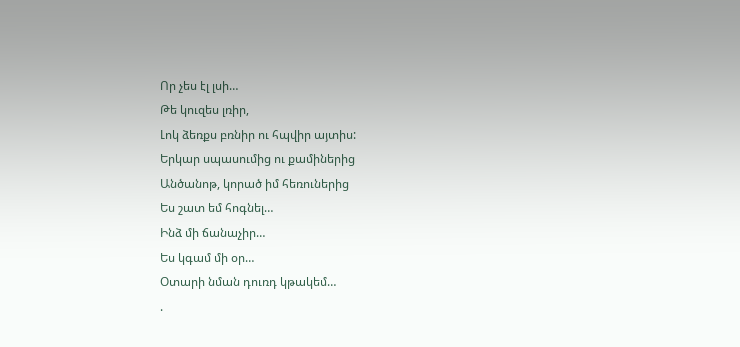Որ չես էլ լսի…
Թե կուզես լռիր,
Լոկ ձեռքս բռնիր ու հպվիր այտիս:
Երկար սպասումից ու քամիներից
Անծանոթ, կորած իմ հեռուներից
Ես շատ եմ հոգնել…
Ինձ մի ճանաչիր…
Ես կգամ մի օր…
Օտարի նման դուռդ կթակեմ…
.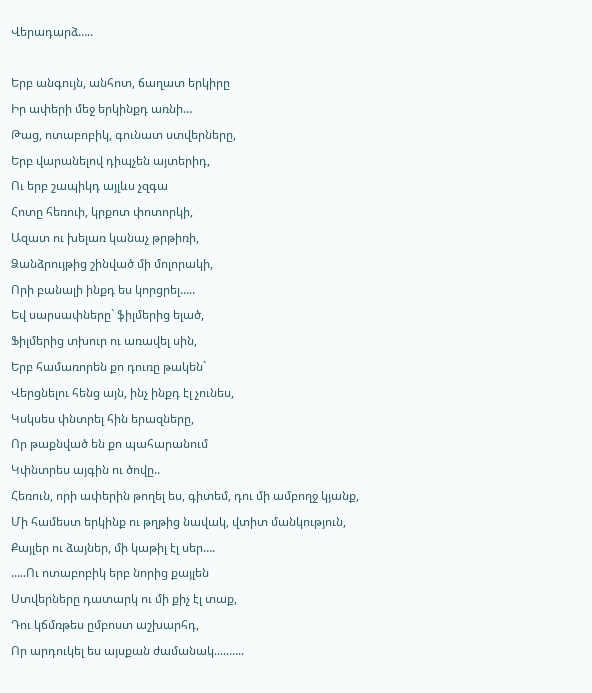Վերադարձ…..

Երբ անգույն, անհոտ, ճաղատ երկիրը
Իր ափերի մեջ երկինքդ առնի…
Թաց, ոտաբոբիկ, գունատ ստվերները,
Երբ վարանելով դիպչեն այտերիդ,
Ու երբ շապիկդ այլևս չզգա
Հոտը հեռուի, կրքոտ փոտորկի,
Ազատ ու խելառ կանաչ թրթիռի,
Ձանձրույթից շինված մի մոլորակի,
Որի բանալի ինքդ ես կորցրել…..
Եվ սարսափները` ֆիլմերից ելած,
Ֆիլմերից տխուր ու առավել սին,
Երբ համառորեն քո դուռը թակեն`
Վերցնելու հենց այն, ինչ ինքդ էլ չունես,
Կսկսես փնտրել հին երազները,
Որ թաքնված են քո պահարանում
Կփնտրես այգին ու ծովը..
Հեռուն, որի ափերին թողել ես, գիտեմ, դու մի ամբողջ կյանք,
Մի համեստ երկինք ու թղթից նավակ, վտիտ մանկություն,
Քայլեր ու ձայներ, մի կաթիլ էլ սեր….
…..Ու ոտաբոբիկ երբ նորից քայլեն
Ստվերները դատարկ ու մի քիչ էլ տաք,
Դու կճմռթես ըմբոստ աշխարհդ,
Որ արդուկել ես այսքան ժամանակ..........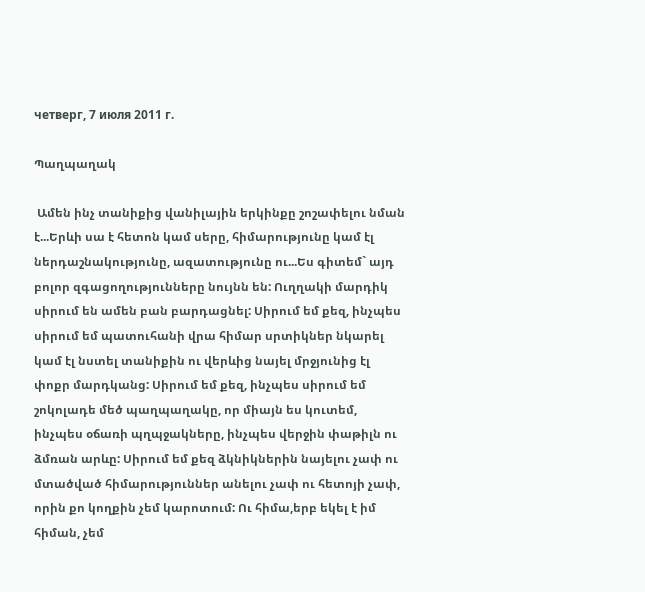четверг, 7 июля 2011 г.

Պաղպաղակ

 Ամեն ինչ տանիքից վանիլային երկինքը շոշափելու նման է...Երևի սա է հետոն կամ սերը, հիմարությունը կամ էլ ներդաշնակությունը, ազատությունը ու...Ես գիտեմ` այդ բոլոր զգացողությունները նույնն են: Ուղղակի մարդիկ սիրում են ամեն բան բարդացնել: Սիրում եմ քեզ, ինչպես սիրում եմ պատուհանի վրա հիմար սրտիկներ նկարել կամ էլ նստել տանիքին ու վերևից նայել մրջյունից էլ փոքր մարդկանց: Սիրում եմ քեզ, ինչպես սիրում եմ շոկոլադե մեծ պաղպաղակը, որ միայն ես կուտեմ, ինչպես օճառի պղպջակները, ինչպես վերջին փաթիլն ու ձմռան արևը: Սիրում եմ քեզ ձկնիկներին նայելու չափ ու մտածված հիմարություններ անելու չափ ու հետոյի չափ, որին քո կողքին չեմ կարոտում: Ու հիմա,երբ եկել է իմ հիման, չեմ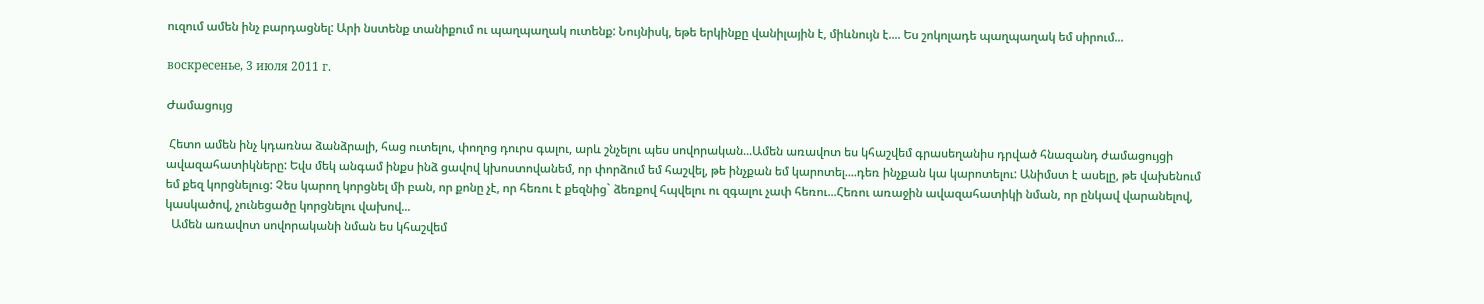ուզում ամեն ինչ բարդացնել: Արի նստենք տանիքում ու պաղպաղակ ուտենք: Նույնիսկ, եթե երկինքը վանիլային է, միևնույն է.... Ես շոկոլադե պաղպաղակ եմ սիրում...

воскресенье, 3 июля 2011 г.

Ժամացույց

 Հետո ամեն ինչ կդառնա ձանձրալի, հաց ուտելու, փողոց դուրս գալու, արև շնչելու պես սովորական...Ամեն առավոտ ես կհաշվեմ գրասեղանիս դրված հնազանդ ժամացույցի ավազահատիկները: Եվս մեկ անգամ ինքս ինձ ցավով կխոստովանեմ, որ փորձում եմ հաշվել, թե ինչքան եմ կարոտել....դեռ ինչքան կա կարոտելու: Անիմստ է ասելը, թե վախենում եմ քեզ կորցնելուց: Չես կարող կորցնել մի բան, որ քոնը չէ, որ հեռու է քեզնից` ձեռքով հպվելու ու զգալու չափ հեռու...Հեռու առաջին ավազահատիկի նման, որ ընկավ վարանելով, կասկածով, չունեցածը կորցնելու վախով...
  Ամեն առավոտ սովորականի նման ես կհաշվեմ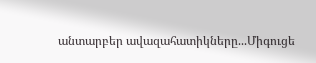անտարբեր ավազահատիկները...Միգուցե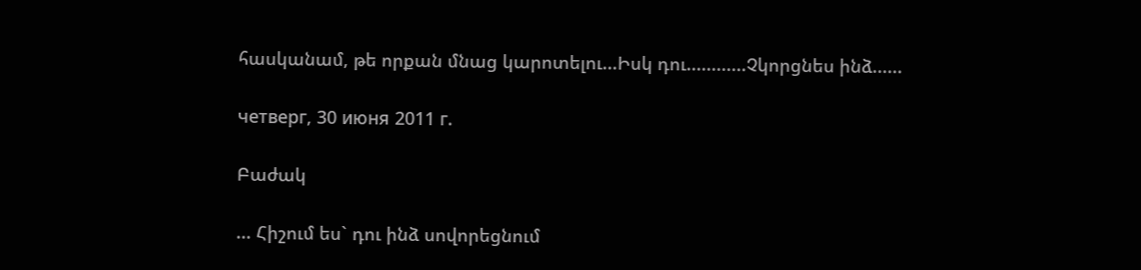հասկանամ, թե որքան մնաց կարոտելու...Իսկ դու............Չկորցնես ինձ......

четверг, 30 июня 2011 г.

Բաժակ

... Հիշում ես` դու ինձ սովորեցնում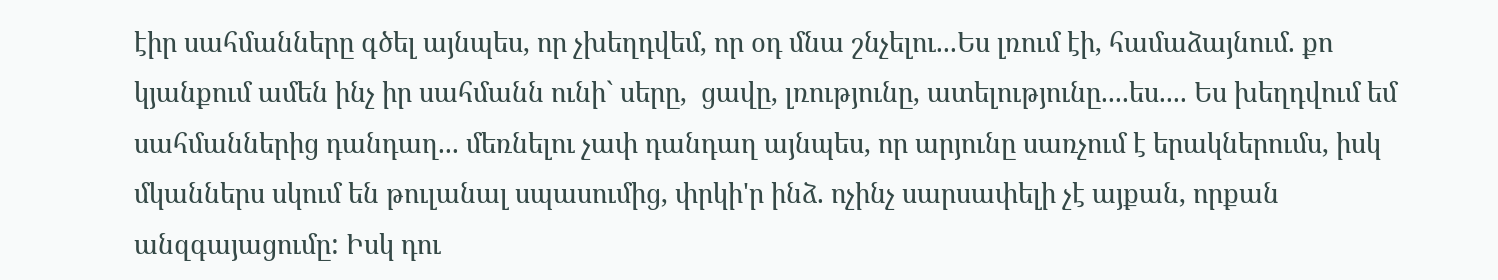էիր սահմանները գծել այնպես, որ չխեղդվեմ, որ օդ մնա շնչելու...Ես լռում էի, համաձայնում. քո կյանքում ամեն ինչ իր սահմանն ունի` սերը,  ցավը, լռությունը, ատելությունը....ես.... Ես խեղդվում եմ սահմաններից դանդաղ... մեռնելու չափ դանդաղ այնպես, որ արյունը սառչում է երակներումս, իսկ մկաններս սկում են թուլանալ սպասումից, փրկի'ր ինձ. ոչինչ սարսափելի չէ այքան, որքան անզգայացումը: Իսկ դու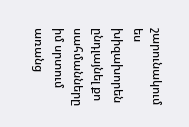շարունակում ես խիզախորեն ընդլայնել քո սահմանները իմ սրտում առանց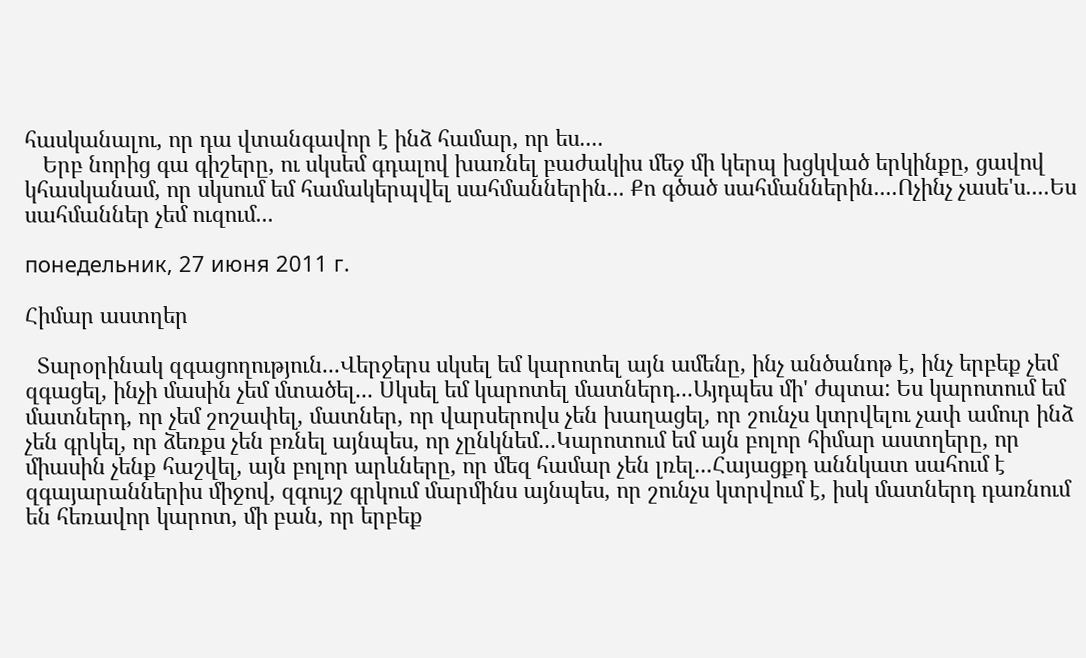հասկանալու, որ դա վտանգավոր է ինձ համար, որ ես....
   Երբ նորից գա գիշերը, ու սկսեմ գդալով խառնել բաժակիս մեջ մի կերպ խցկված երկինքը, ցավով կհասկանամ, որ սկսում եմ համակերպվել սահմաններին... Քո գծած սահմաններին....Ոչինչ չասե'ս....Ես սահմաններ չեմ ուզում...

понедельник, 27 июня 2011 г.

Հիմար աստղեր

  Տարօրինակ զգացողություն...Վերջերս սկսել եմ կարոտել այն ամենը, ինչ անծանոթ է, ինչ երբեք չեմ զգացել, ինչի մասին չեմ մտածել... Սկսել եմ կարոտել մատներդ...Այդպես մի' ժպտա: Ես կարոտում եմ մատներդ, որ չեմ շոշափել, մատներ, որ վարսերովս չեն խաղացել, որ շունչս կտրվելու չափ ամուր ինձ չեն գրկել, որ ձեռքս չեն բռնել այնպես, որ չընկնեմ...Կարոտում եմ այն բոլոր հիմար աստղերը, որ միասին չենք հաշվել, այն բոլոր արևները, որ մեզ համար չեն լռել...Հայացքդ աննկատ սահում է զգայարաններիս միջով, զգույշ գրկում մարմինս այնպես, որ շունչս կտրվում է, իսկ մատներդ դառնում են հեռավոր կարոտ, մի բան, որ երբեք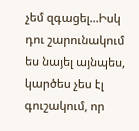չեմ զգացել...Իսկ դու շարունակում ես նայել այնպես, կարծես չես էլ գուշակում, որ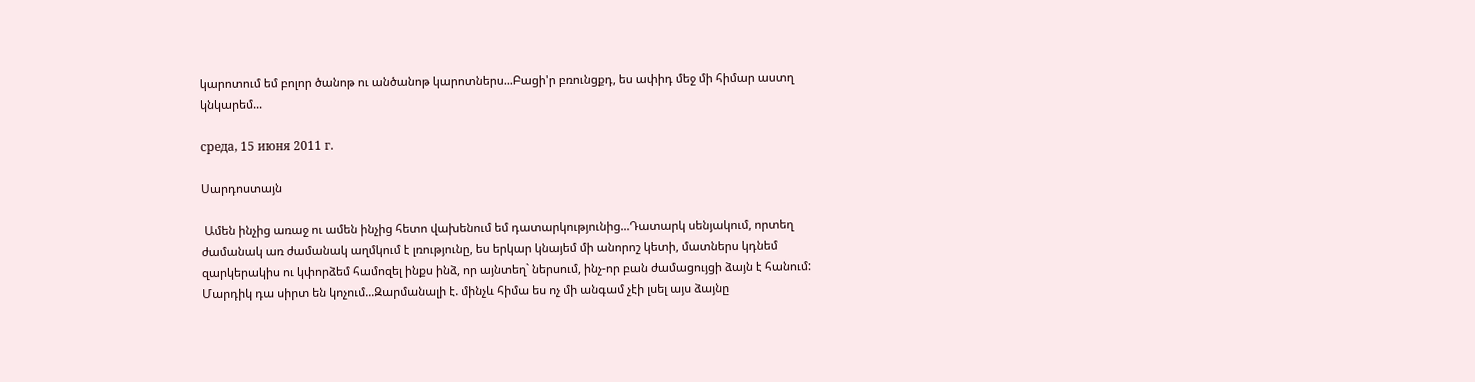կարոտում եմ բոլոր ծանոթ ու անծանոթ կարոտներս...Բացի'ր բռունցքդ, ես ափիդ մեջ մի հիմար աստղ կնկարեմ...

среда, 15 июня 2011 г.

Սարդոստայն

 Ամեն ինչից առաջ ու ամեն ինչից հետո վախենում եմ դատարկությունից...Դատարկ սենյակում, որտեղ ժամանակ առ ժամանակ աղմկում է լռությունը, ես երկար կնայեմ մի անորոշ կետի, մատներս կդնեմ զարկերակիս ու կփորձեմ համոզել ինքս ինձ, որ այնտեղ` ներսում, ինչ-որ բան ժամացույցի ձայն է հանում: Մարդիկ դա սիրտ են կոչում...Զարմանալի է. մինչև հիմա ես ոչ մի անգամ չէի լսել այս ձայնը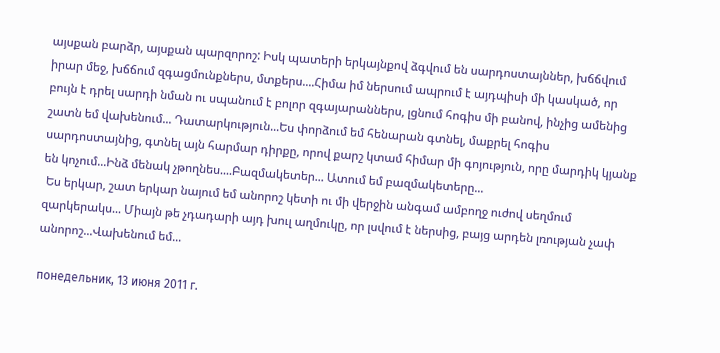այսքան բարձր, այսքան պարզորոշ: Իսկ պատերի երկայնքով ձգվում են սարդոստայններ, խճճվում իրար մեջ, խճճում զգացմունքներս, մտքերս....Հիմա իմ ներսում ապրում է այդպիսի մի կասկած, որ բույն է դրել սարդի նման ու սպանում է բոլոր զգայարաններս, լցնում հոգիս մի բանով, ինչից ամենից շատն եմ վախենում... Դատարկություն...Ես փորձում եմ հենարան գտնել, մաքրել հոգիս սարդոստայնից, գտնել այն հարմար դիրքը, որով քարշ կտամ հիմար մի գոյություն, որը մարդիկ կյանք են կոչում...Ինձ մենակ չթողնես....Բազմակետեր... Ատում եմ բազմակետերը...
 Ես երկար, շատ երկար նայում եմ անորոշ կետի ու մի վերջին անգամ ամբողջ ուժով սեղմում  զարկերակս... Միայն թե չդադարի այդ խուլ աղմուկը, որ լսվում է ներսից, բայց արդեն լռության չափ անորոշ...Վախենում եմ...

понедельник, 13 июня 2011 г.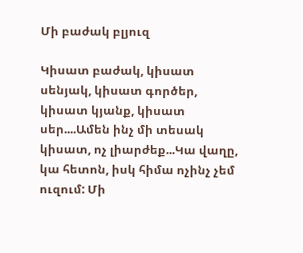Մի բաժակ բլյուզ

Կիսատ բաժակ, կիսատ սենյակ, կիսատ գործեր, կիսատ կյանք, կիսատ սեր....Ամեն ինչ մի տեսակ կիսատ, ոչ լիարժեք...Կա վաղը, կա հետոն, իսկ հիմա ոչինչ չեմ ուզում: Մի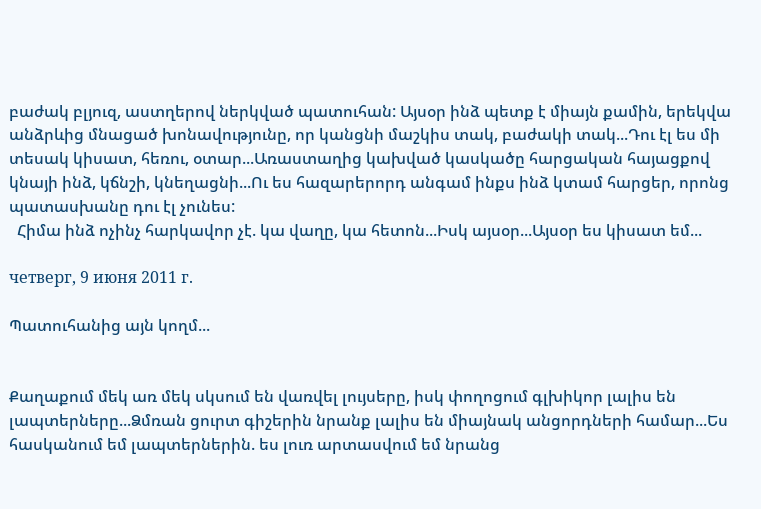բաժակ բլյուզ, աստղերով ներկված պատուհան: Այսօր ինձ պետք է միայն քամին, երեկվա անձրևից մնացած խոնավությունը, որ կանցնի մաշկիս տակ, բաժակի տակ...Դու էլ ես մի տեսակ կիսատ, հեռու, օտար...Առաստաղից կախված կասկածը հարցական հայացքով կնայի ինձ, կճնշի, կնեղացնի...Ու ես հազարերորդ անգամ ինքս ինձ կտամ հարցեր, որոնց պատասխանը դու էլ չունես:
  Հիմա ինձ ոչինչ հարկավոր չէ. կա վաղը, կա հետոն...Իսկ այսօր...Այսօր ես կիսատ եմ...

четверг, 9 июня 2011 г.

Պատուհանից այն կողմ...


Քաղաքում մեկ առ մեկ սկսում են վառվել լույսերը, իսկ փողոցում գլխիկոր լալիս են լապտերները...Ձմռան ցուրտ գիշերին նրանք լալիս են միայնակ անցորդների համար...Ես հասկանում եմ լապտերներին. ես լուռ արտասվում եմ նրանց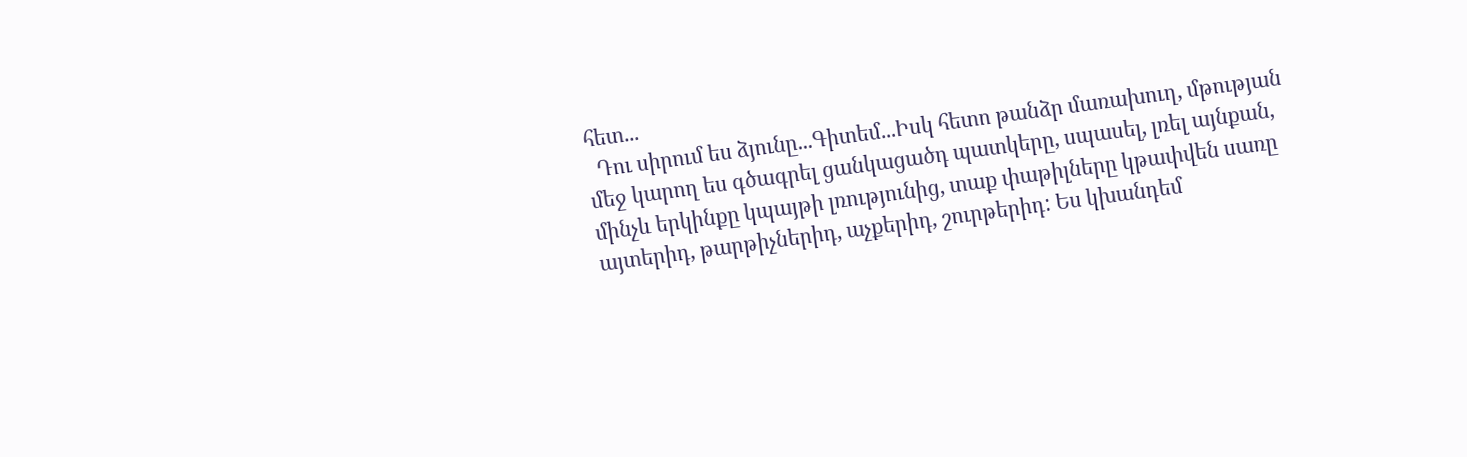հետ...
  Դու սիրում ես ձյունը...Գիտեմ...Իսկ հետո թանձր մառախուղ, մթության մեջ կարող ես գծագրել ցանկացածդ պատկերը, սպասել, լռել այնքան, մինչև երկինքը կպայթի լռությունից, տաք փաթիլները կթափվեն սառը այտերիդ, թարթիչներիդ, աչքերիդ, շուրթերիդ: Ես կխանդեմ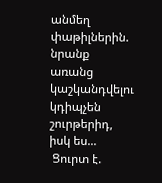անմեղ փաթիլներին. նրանք առանց կաշկանդվելու կդիպչեն շուրթերիդ, իսկ ես...
 Ցուրտ է.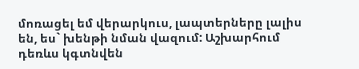մոռացել եմ վերարկուս, լապտերները լալիս են, ես` խենթի նման վազում: Աշխարհում դեռևս կգտնվեն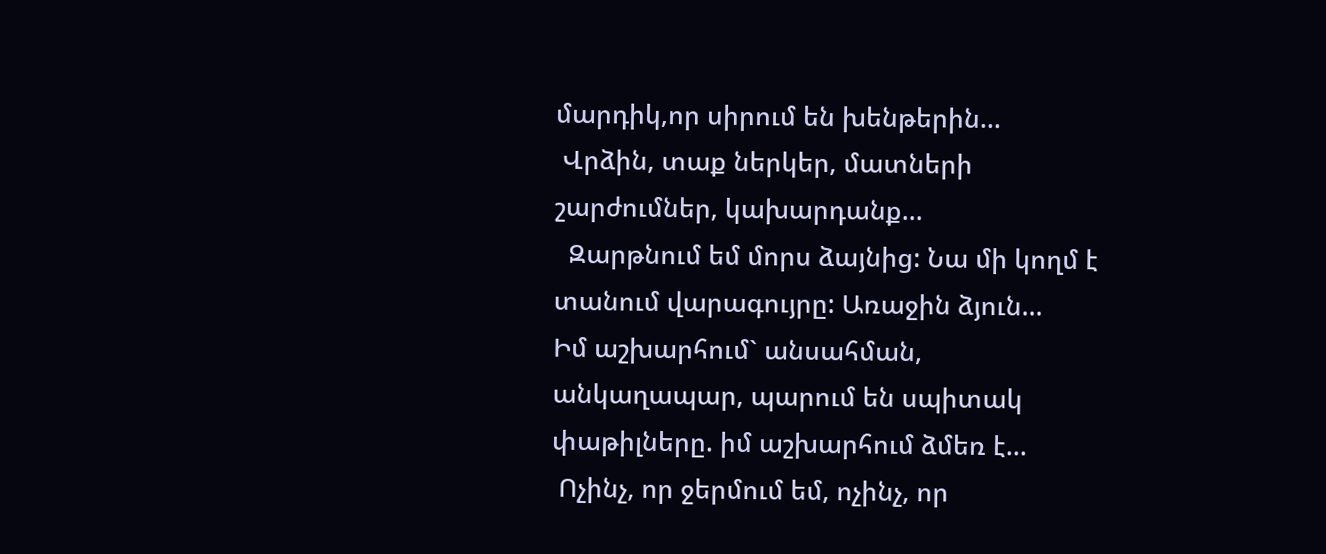մարդիկ,որ սիրում են խենթերին...
 Վրձին, տաք ներկեր, մատների շարժումներ, կախարդանք...
  Զարթնում եմ մորս ձայնից: Նա մի կողմ է տանում վարագույրը: Առաջին ձյուն...
Իմ աշխարհում` անսահման, անկաղապար, պարում են սպիտակ փաթիլները. իմ աշխարհում ձմեռ է...
 Ոչինչ, որ ջերմում եմ, ոչինչ, որ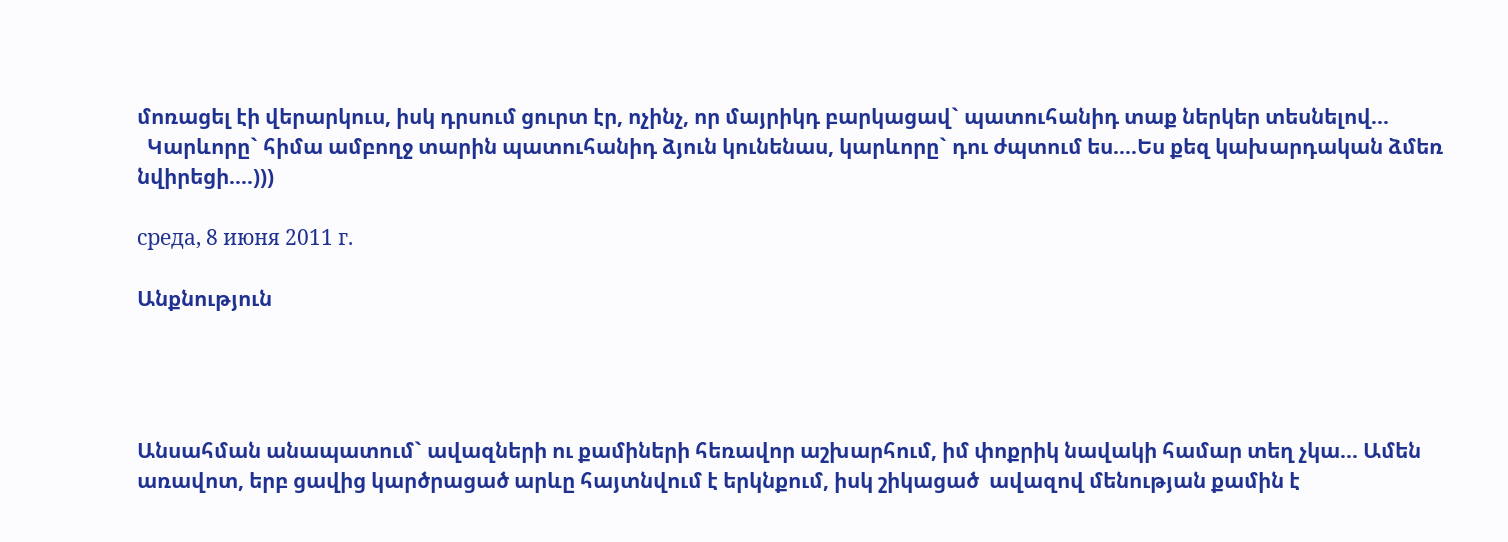մոռացել էի վերարկուս, իսկ դրսում ցուրտ էր, ոչինչ, որ մայրիկդ բարկացավ` պատուհանիդ տաք ներկեր տեսնելով...
  Կարևորը` հիմա ամբողջ տարին պատուհանիդ ձյուն կունենաս, կարևորը` դու ժպտում ես....Ես քեզ կախարդական ձմեռ նվիրեցի....)))

среда, 8 июня 2011 г.

Անքնություն




Անսահման անապատում` ավազների ու քամիների հեռավոր աշխարհում, իմ փոքրիկ նավակի համար տեղ չկա... Ամեն առավոտ, երբ ցավից կարծրացած արևը հայտնվում է երկնքում, իսկ շիկացած  ավազով մենության քամին է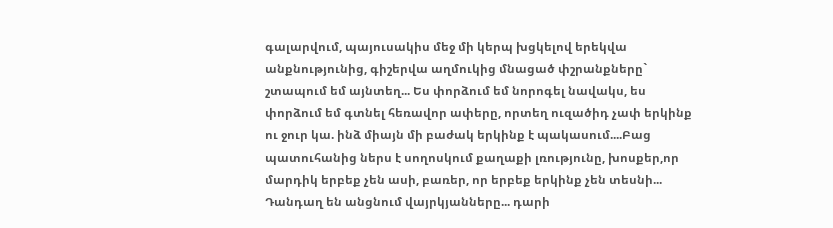գալարվում, պայուսակիս մեջ մի կերպ խցկելով երեկվա անքնությունից, գիշերվա աղմուկից մնացած փշրանքները` շտապում եմ այնտեղ... Ես փորձում եմ նորոգել նավակս, ես փորձում եմ գտնել հեռավոր ափերը, որտեղ ուզածիդ չափ երկինք ու ջուր կա. ինձ միայն մի բաժակ երկինք է պակասում....Բաց պատուհանից ներս է սողոսկում քաղաքի լռությունը, խոսքեր,որ մարդիկ երբեք չեն ասի, բառեր, որ երբեք երկինք չեն տեսնի... Դանդաղ են անցնում վայրկյանները... դարի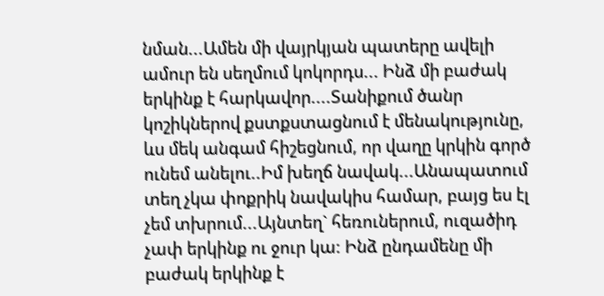նման...Ամեն մի վայրկյան պատերը ավելի ամուր են սեղմում կոկորդս... Ինձ մի բաժակ երկինք է հարկավոր....Տանիքում ծանր կոշիկներով քստքստացնում է մենակությունը, ևս մեկ անգամ հիշեցնում, որ վաղը կրկին գործ ունեմ անելու..Իմ խեղճ նավակ...Անապատում տեղ չկա փոքրիկ նավակիս համար, բայց ես էլ չեմ տխրում...Այնտեղ` հեռուներում, ուզածիդ չափ երկինք ու ջուր կա: Ինձ ընդամենը մի բաժակ երկինք է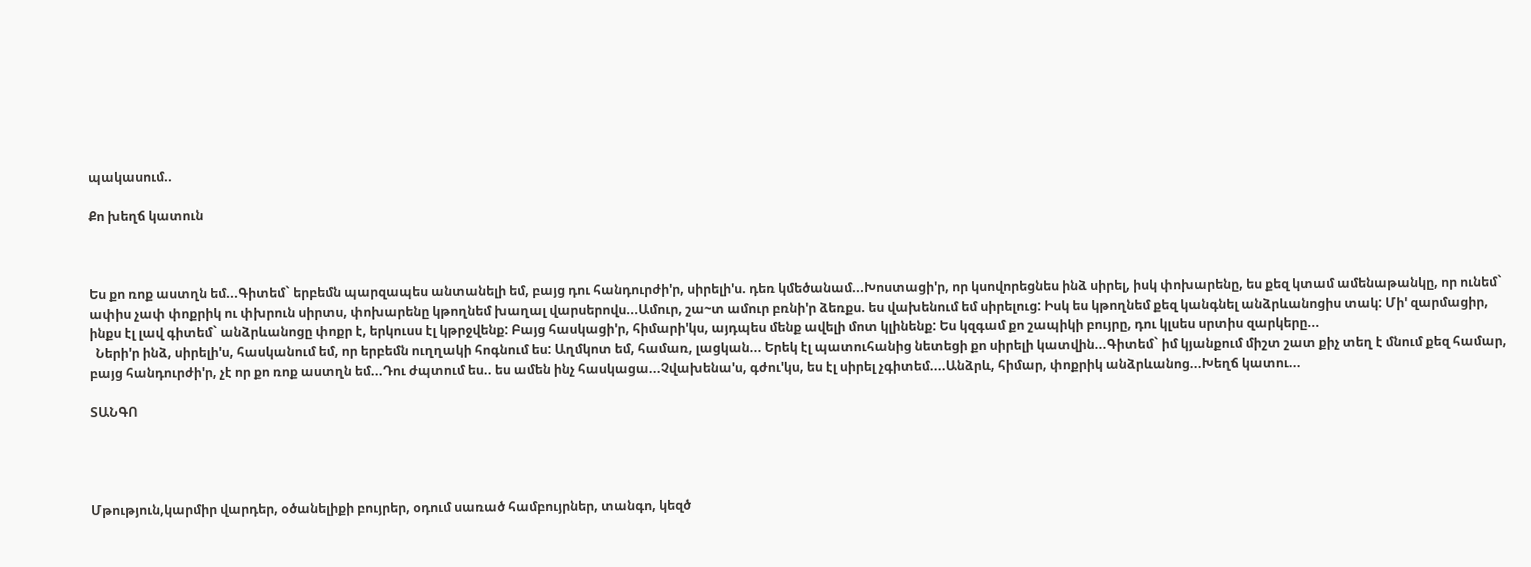պակասում..

Քո խեղճ կատուն



Ես քո ռոք աստղն եմ...Գիտեմ` երբեմն պարզապես անտանելի եմ, բայց դու հանդուրժի'ր, սիրելի'ս. դեռ կմեծանամ...Խոստացի'ր, որ կսովորեցնես ինձ սիրել, իսկ փոխարենը, ես քեզ կտամ ամենաթանկը, որ ունեմ` ափիս չափ փոքրիկ ու փխրուն սիրտս, փոխարենը կթողնեմ խաղալ վարսերովս...Ամուր, շա~տ ամուր բռնի'ր ձեռքս. ես վախենում եմ սիրելուց: Իսկ ես կթողնեմ քեզ կանգնել անձրևանոցիս տակ: Մի' զարմացիր, ինքս էլ լավ գիտեմ` անձրևանոցը փոքր է, երկուսս էլ կթրջվենք: Բայց հասկացի'ր, հիմարի'կս, այդպես մենք ավելի մոտ կլինենք: Ես կզգամ քո շապիկի բույրը, դու կլսես սրտիս զարկերը...
  Ների'ր ինձ, սիրելի'ս, հասկանում եմ, որ երբեմն ուղղակի հոգնում ես: Աղմկոտ եմ, համառ, լացկան... Երեկ էլ պատուհանից նետեցի քո սիրելի կատվին...Գիտեմ` իմ կյանքում միշտ շատ քիչ տեղ է մնում քեզ համար, բայց հանդուրժի'ր, չէ որ քո ռոք աստղն եմ...Դու ժպտում ես.. ես ամեն ինչ հասկացա...Չվախենա'ս, գժու'կս, ես էլ սիրել չգիտեմ....Անձրև, հիմար, փոքրիկ անձրևանոց...Խեղճ կատու...

ՏԱՆԳՈ




Մթություն,կարմիր վարդեր, օծանելիքի բույրեր, օդում սառած համբույրներ, տանգո, կեզծ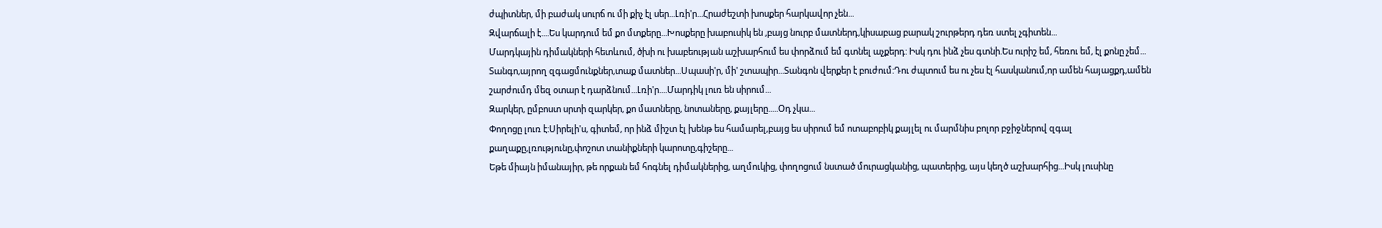ժպիտներ, մի բաժակ սուրճ ու մի քիչ էլ սեր...Լռի'ր...Հրաժեշտի խոսքեր հարկավոր չեն...
Զվարճալի է....Ես կարդում եմ քո մտքերը...Խոսքերը խաբուսիկ են ,բայց նուրբ մատներդ,կիսաբաց բարակ շուրթերդ դեռ ստել չգիտեն...
Մարդկային դիմակների հետևում, ծխի ու խաբեության աշխարհում ես փորձում եմ գտնել աչքերդ: Իսկ դու ինձ չես գտնի.Ես ուրիշ եմ, հեռու եմ, էլ քոնը չեմ...
Տանգո,այրող զգացմունքներ,տաք մատներ...Սպասի'ր, մի' շտապիր...Տանգոն վերքեր է բուժում:Դու ժպտում ես ու չես էլ հասկանում,որ ամեն հայացքդ,ամեն շարժումդ մեզ օտար է դարձնում...Լռի'ր....Մարդիկ լուռ են սիրում...
Զարկեր, ըմբոստ սրտի զարկեր, քո մատները, նոտաները, քայլերը.....Օդ չկա...
Փողոցը լուռ է:Սիրելի'ս, գիտեմ, որ ինձ միշտ էլ խենթ ես համարել,բայց ես սիրում եմ ոտաբոբիկ քայլել ու մարմնիս բոլոր բջիջներով զգալ քաղաքը,լռությունը,փոշոտ տանիքների կարոտը,գիշերը...
Եթե միայն իմանայիր, թե որքան եմ հոգնել դիմակներից, աղմուկից, փողոցում նստած մուրացկանից, պատերից, այս կեղծ աշխարհից...Իսկ լուսինը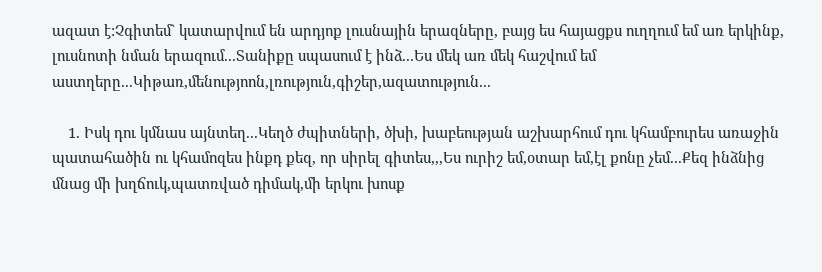ազատ է:Չգիտեմ` կատարվում են արդյոք լուսնային երազները, բայց ես հայացքս ուղղում եմ առ երկինք, լուսնոտի նման երազում...Տանիքը սպասում է ինձ...Ես մեկ առ մեկ հաշվում եմ աստղերը...Կիթառ,մենությոոն,լռություն,գիշեր,ազատություն...

    1. Իսկ դու կմնաս այնտեղ...Կեղծ ժպիտների, ծխի, խաբեության աշխարհում դու կհամբուրես առաջին պատահածին ու կհամոզես ինքդ քեզ, որ սիրել գիտես,,,Ես ուրիշ եմ,օտար եմ,էլ քոնը չեմ...Քեզ ինձնից մնաց մի խղճուկ,պատռված դիմակ,մի երկու խոսք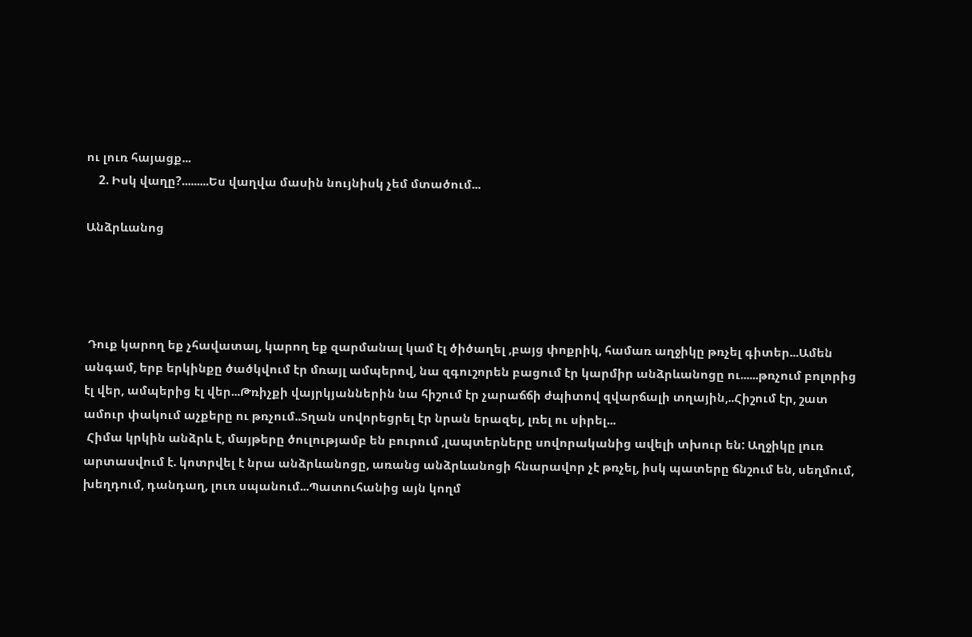ու լուռ հայացք...
    2. Իսկ վաղը?.........Ես վաղվա մասին նույնիսկ չեմ մտածում...

Անձրևանոց




 Դուք կարող եք չհավատալ, կարող եք զարմանալ կամ էլ ծիծաղել ,բայց փոքրիկ, համառ աղջիկը թռչել գիտեր...Ամեն անգամ, երբ երկինքը ծածկվում էր մռայլ ամպերով, նա զգուշորեն բացում էր կարմիր անձրևանոցը ու......թռչում բոլորից էլ վեր, ամպերից էլ վեր...Թռիչքի վայրկյաններին նա հիշում էր չարաճճի ժպիտով զվարճալի տղային,..Հիշում էր, շատ ամուր փակում աչքերը ու թռչում..Տղան սովորեցրել էր նրան երազել, լռել ու սիրել...
 Հիմա կրկին անձրև է, մայթերը ծուլությամբ են բուրում ,լապտերները սովորականից ավելի տխուր են: Աղջիկը լուռ արտասվում է. կոտրվել է նրա անձրևանոցը, առանց անձրևանոցի հնարավոր չէ թռչել, իսկ պատերը ճնշում են, սեղմում, խեղդում, դանդաղ, լուռ սպանում...Պատուհանից այն կողմ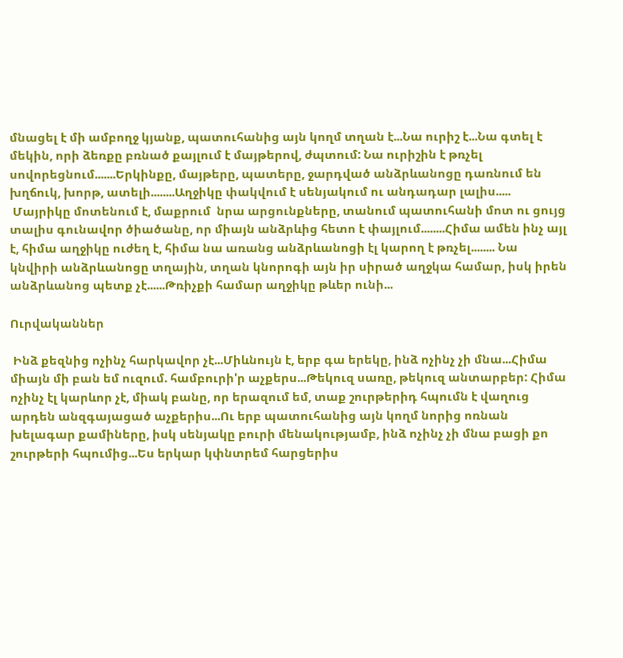մնացել է մի ամբողջ կյանք, պատուհանից այն կողմ տղան է...Նա ուրիշ է...Նա գտել է մեկին, որի ձեռքը բռնած քայլում է մայթերով, ժպտում: Նա ուրիշին է թռչել սովորեցնում.......Երկինքը, մայթերը, պատերը, ջարդված անձրևանոցը դառնում են խղճուկ, խորթ, ատելի........Աղջիկը փակվում է սենյակում ու անդադար լալիս.....
 Մայրիկը մոտենում է, մաքրում  նրա արցունքները, տանում պատուհանի մոտ ու ցույց տալիս գունավոր ծիածանը, որ միայն անձրևից հետո է փայլում........Հիմա ամեն ինչ այլ է, հիմա աղջիկը ուժեղ է, հիմա նա առանց անձրևանոցի էլ կարող է թռչել........ Նա կնվիրի անձրևանոցը տղային, տղան կնորոգի այն իր սիրած աղջկա համար, իսկ իրեն անձրևանոց պետք չէ......Թռիչքի համար աղջիկը թևեր ունի...

Ուրվականներ

 Ինձ քեզնից ոչինչ հարկավոր չէ...Միևնույն է, երբ գա երեկը, ինձ ոչինչ չի մնա...Հիմա միայն մի բան եմ ուզում. համբուրի'ր աչքերս...Թեկուզ սառը, թեկուզ անտարբեր: Հիմա ոչինչ էլ կարևոր չէ, միակ բանը, որ երազում եմ, տաք շուրթերիդ հպումն է վաղուց արդեն անզգայացած աչքերիս...Ու երբ պատուհանից այն կողմ նորից ոռնան խելագար քամիները, իսկ սենյակը բուրի մենակությամբ, ինձ ոչինչ չի մնա բացի քո շուրթերի հպումից...Ես երկար կփնտրեմ հարցերիս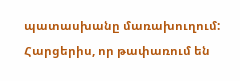պատասխանը մառախուղում: Հարցերիս, որ թափառում են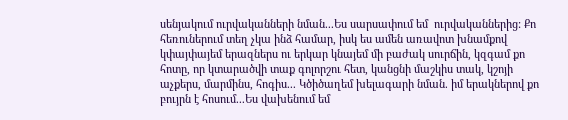սենյակում ուրվականների նման...Ես սարսափում եմ  ուրվականներից: Քո հեռուներում տեղ չկա ինձ համար, իսկ ես ամեն առավոտ խնամքով կփայփայեմ երազներս ու երկար կնայեմ մի բաժակ սուրճին, կզգամ քո հոտը, որ կտարածվի տաք գոլորշու հետ, կանցնի մաշկիս տակ, կշոյի աչքերս, մարմինս, հոգիս... Կծիծաղեմ խելագարի նման. իմ երակներով քո բույրն է հոսում...Ես վախենում եմ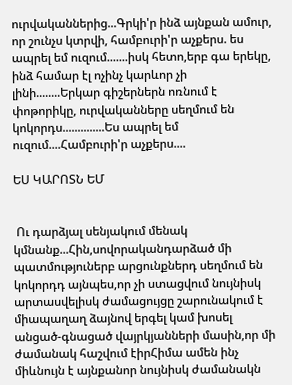ուրվականներից...Գրկի'ր ինձ այնքան ամուր, որ շունչս կտրվի, համբուրի'ր աչքերս. ես ապրել եմ ուզում.......իսկ հետո,երբ գա երեկը, ինձ համար էլ ոչինչ կարևոր չի լինի........Երկար գիշերներն ոռնում է փոթորիկը, ուրվականները սեղմում են կոկորդս..............Ես ապրել եմ ուզում....Համբուրի'ր աչքերս....

ԵՍ ԿԱՐՈՏՆ ԵՄ


 Ու դարձյալ սենյակում մենակ կմնանք...Հին,սովորականդարձած մի պատմություներբ արցունքներդ սեղմում են կոկորդդ այնպես,որ չի ստացվում նույնիսկ արտասվելիսկ ժամացույցը շարունակում է միապաղաղ ձայնով երգել կամ խոսել անցած-գնացած վայրկյանների մասին,որ մի ժամանակ հաշվում էիրՀիմա ամեն ինչ միևնույն է այնքանոր նույնիսկ ժամանակն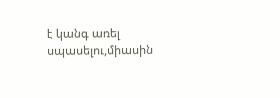է կանգ առել սպասելու,միասին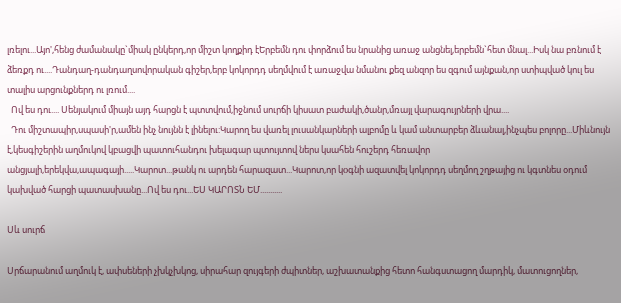լռելու...Այո',հենց ժամանակը`միակ ընկերդ,որ միշտ կողքիդ էԵրբեմն դու փորձում ես նրանից առաջ անցնել,երբեմն`հետ մնալ...Իսկ նա բռնում է ձեռքդ ու....Դանդաղ-դանդաղսովորական գիշեր,երբ կոկորդդ սեղմվում է առաջվա նմանու քեզ անզոր ես զգում այնքան,որ ստիպված կուլ ես տալիս արցունքներդ ու լռում....
  Ով ես դու.... Սենյակում միայն այդ հարցն է պտտվում,իջնում սուրճի կիսատ բաժակի,ծանր,մռայլ վարագույրների վրա....
  Դու միշտապիր,սպասի'ր,ամեն ինչ նույնն է լինելու:Կարող ես վառել լուսանկարների ալբոմը և կամ անտարբեր ձևանալ,ինչպես բոլորը...Միևնույն է,կեսգիշերին աղմուկով կբացվի պատուհանդու խելագար պտույտով ներս կսահեն հուշերդ հեռավոր անցյալի,երեկվա,ապագայի.....Կարոտ...թանկ ու արդեն հարազատ...Կարոտ,որ կоգնի ազատվել կոկորդդ սեղմող շղթայից ու կգտնես օդում կախված հարցի պատասխանը...Ով ես դու...ԵՍ ԿԱՐՈՏՆ ԵՄ...........

Սև սուրճ

Սրճարանում աղմուկ է, ափսեների չխկչխկոց, սիրահար զույգերի ժպիտներ, աշխատանքից հետո հանգստացող մարդիկ, մատուցողներ,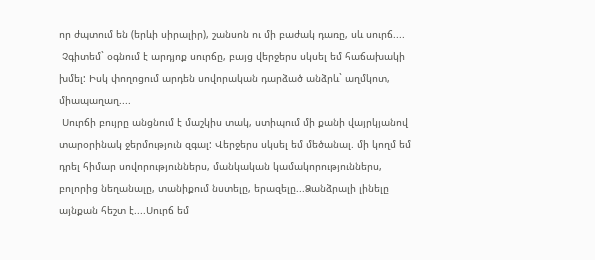որ ժպտում են (երևի սիրալիր), շանսոն ու մի բաժակ դառը, սև սուրճ....
 Չգիտեմ` օգնում է արդյոք սուրճը, բայց վերջերս սկսել եմ հաճախակի խմել: Իսկ փողոցում արդեն սովորական դարձած անձրև` աղմկոտ, միապաղաղ....
 Սուրճի բույրը անցնում է մաշկիս տակ, ստիպում մի քանի վայրկյանով տարօրինակ ջերմություն զգալ: Վերջերս սկսել եմ մեծանալ. մի կողմ եմ դրել հիմար սովորություններս, մանկական կամակորություններս, բոլորից նեղանալը, տանիքում նստելը, երազելը...Ձանձրալի լինելը այնքան հեշտ է....Սուրճ եմ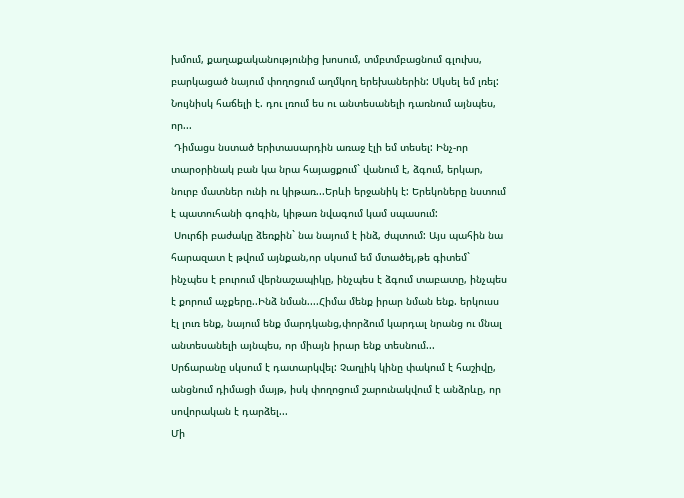խմում, քաղաքականությունից խոսում, տմբտմբացնում գլուխս, բարկացած նայում փողոցում աղմկող երեխաներին: Սկսել եմ լռել: Նույնիսկ հաճելի է. դու լռում ես ու անտեսանելի դառնում այնպես, որ...
 Դիմացս նստած երիտասարդին առաջ էլի եմ տեսել: Ինչ-որ տարօրինակ բան կա նրա հայացքում` վանում է, ձգում, երկար, նուրբ մատներ ունի ու կիթառ...Երևի երջանիկ է: Երեկոները նստում է պատուհանի գոգին, կիթառ նվագում կամ սպասում:
 Սուրճի բաժակը ձեռքին` նա նայում է ինձ, ժպտում: Այս պահին նա հարազատ է թվում այնքան,որ սկսում եմ մտածել,թե գիտեմ` ինչպես է բուրում վերնաշապիկը, ինչպես է ձգում տաբատը, ինչպես է քորում աչքերը..Ինձ նման....Հիմա մենք իրար նման ենք. երկուսս էլ լուռ ենք, նայում ենք մարդկանց,փորձում կարդալ նրանց ու մնալ անտեսանելի այնպես, որ միայն իրար ենք տեսնում...
Սրճարանը սկսում է դատարկվել: Չաղլիկ կինը փակում է հաշիվը, անցնում դիմացի մայթ, իսկ փողոցում շարունակվում է անձրևը, որ սովորական է դարձել...
Մի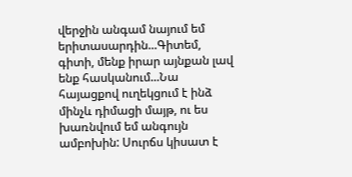վերջին անգամ նայում եմ երիտասարդին...Գիտեմ, գիտի, մենք իրար այնքան լավ ենք հասկանում...Նա հայացքով ուղեկցում է ինձ մինչև դիմացի մայթ, ու ես խառնվում եմ անգույն ամբոխին: Սուրճս կիսատ է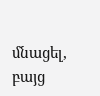մնացել, բայց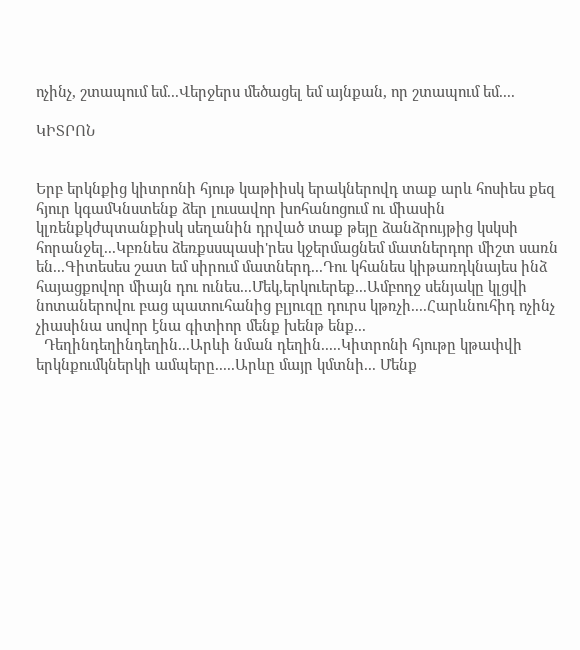ոչինչ, շտապում եմ...Վերջերս մեծացել եմ այնքան, որ շտապում եմ....

ԿԻՏՐՈՆ


Երբ երկնքից կիտրոնի հյութ կաթիիսկ երակներովդ տաք արև հոսիես քեզ հյուր կգամԿնստենք ձեր լուսավոր խոհանոցում ու միասին կլռենքկժպտանքիսկ սեղանին դրված տաք թեյը ձանձրույթից կսկսի հորանջել...Կբռնես ձեռքսսպասի'րես կջերմացնեմ մատներդոր միշտ սառն են...Գիտեսես շատ եմ սիրում մատներդ...Դու կհանես կիթառդկնայես ինձ հայացքովոր միայն դու ունես...Մեկ,երկուերեք...Ամբողջ սենյակը կլցվի նոտաներովու բաց պատուհանից բլյուզը դուրս կթռչի....Հարևնուհիդ ոչինչ չիասինա սովոր էնա գիտիոր մենք խենթ ենք...
  Դեղինդեղինդեղին...Արևի նման դեղին.....Կիտրոնի հյութը կթափվի երկնքումկներկի ամպերը.....Արևը մայր կմտնի... Մենք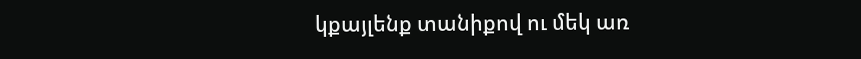կքայլենք տանիքով ու մեկ առ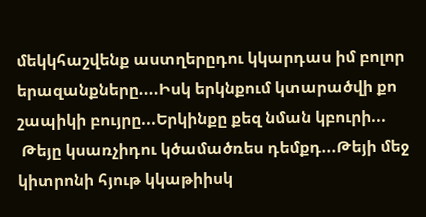մեկկհաշվենք աստղերըդու կկարդաս իմ բոլոր երազանքները....Իսկ երկնքում կտարածվի քո շապիկի բույրը...Երկինքը քեզ նման կբուրի...
 Թեյը կսառչիդու կծամածռես դեմքդ...Թեյի մեջ կիտրոնի հյութ կկաթիիսկ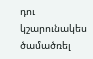դու կշարունակես ծամածռել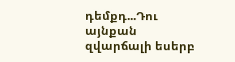դեմքդ...Դու այնքան զվարճալի եսերբ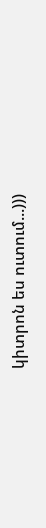կիտրոն ես ուտում...)))